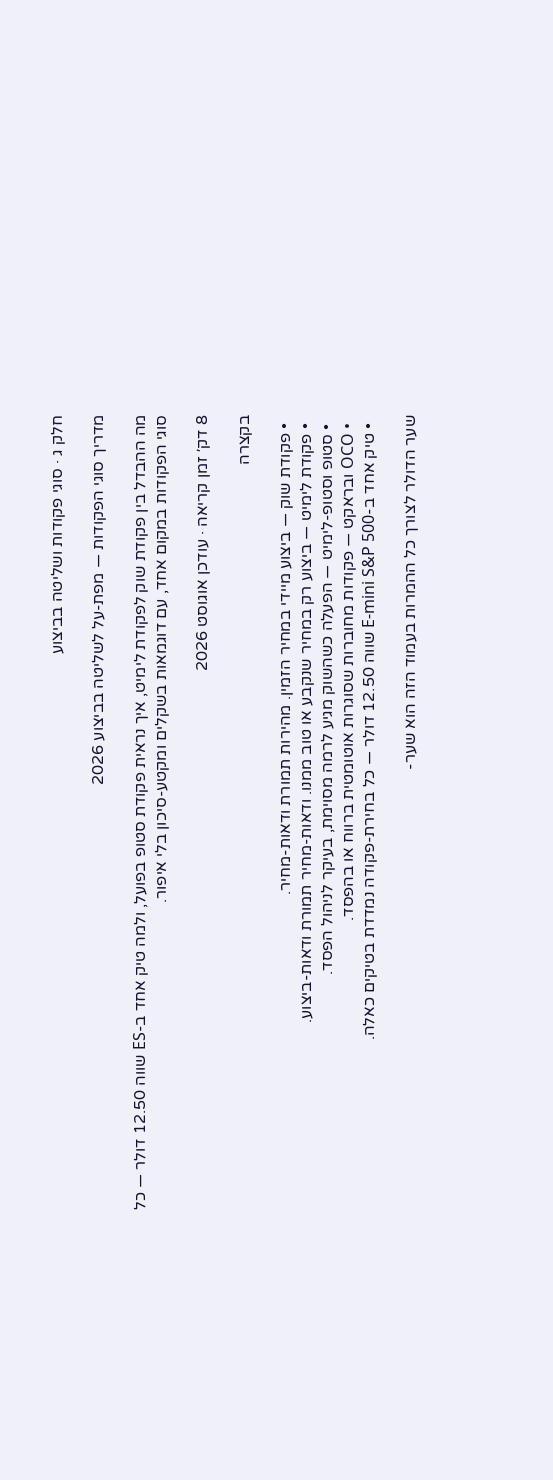חלק ג · סוגי פקודות ושליטה בביצוע

מדריך סוגי הפקודות — מפת-על לשליטה בביצוע 2026

מה ההבדל בין פקודת שוק לפקודת לימיט, איך נראית פקודת סטופ בפועל, ולמה טיק אחד ב-ES שווה 12.50 דולר — כל סוגי הפקודות במקום אחד, עם דוגמאות בשקלים ומקטע-סיכון בלי איפור.

8 דק׳ זמן קריאה · עודכן אוגוסט 2026

בקצרה

  • פקודת שוק — ביצוע מיידי במחיר הזמין. מהירות תמורת ודאות-מחיר.
  • פקודת לימיט — ביצוע רק במחיר שנקבע או טוב ממנו. ודאות-מחיר תמורת ודאות-ביצוע.
  • סטופ וסטופ-לימיט — הפעלה כשהשוק מגיע לרמה מסוימת, בעיקר לניהול הפסד.
  • OCO ובראקט — פקודות מחוברות שסוגרות אוטומטית ברווח או בהפסד.
  • טיק אחד ב-E-mini S&P 500 שווה 12.50 דולר — כל בחירת-פקודה נמדדת בטיקים כאלה.

שער הדולר לצורך כל ההמרות בעמוד הזה הוא שער-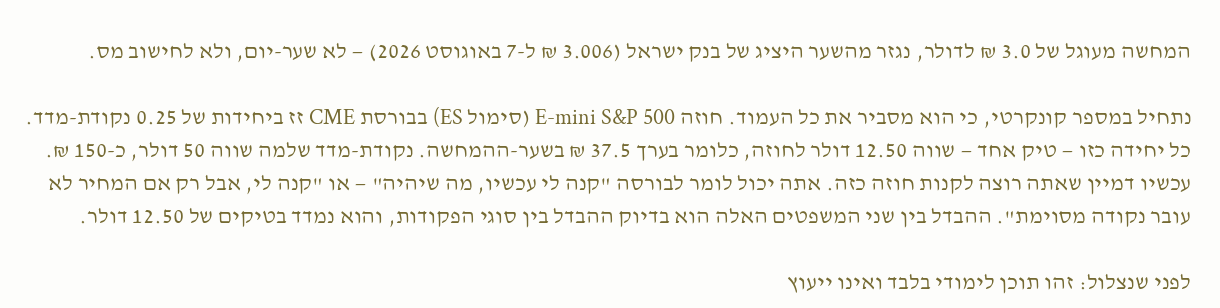המחשה מעוגל של 3.0 ₪ לדולר, נגזר מהשער היציג של בנק ישראל (3.006 ₪ ל-7 באוגוסט 2026) — לא שער-יום, ולא לחישוב מס.

נתחיל במספר קונקרטי, כי הוא מסביר את כל העמוד. חוזה E-mini S&P 500 (סימול ES) בבורסת CME זז ביחידות של 0.25 נקודת-מדד. כל יחידה כזו — טיק אחד — שווה 12.50 דולר לחוזה, כלומר בערך 37.5 ₪ בשער-ההמחשה. נקודת-מדד שלמה שווה 50 דולר, כ-150 ₪. עכשיו דמיין שאתה רוצה לקנות חוזה כזה. אתה יכול לומר לבורסה "קנה לי עכשיו, מה שיהיה" — או "קנה לי, אבל רק אם המחיר לא עובר נקודה מסוימת". ההבדל בין שני המשפטים האלה הוא בדיוק ההבדל בין סוגי הפקודות, והוא נמדד בטיקים של 12.50 דולר.

לפני שנצלול: זהו תוכן לימודי בלבד ואינו ייעוץ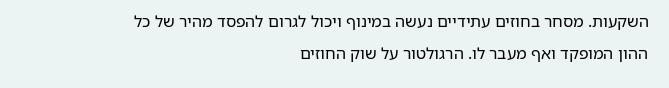השקעות. מסחר בחוזים עתידיים נעשה במינוף ויכול לגרום להפסד מהיר של כל ההון המופקד ואף מעבר לו. הרגולטור על שוק החוזים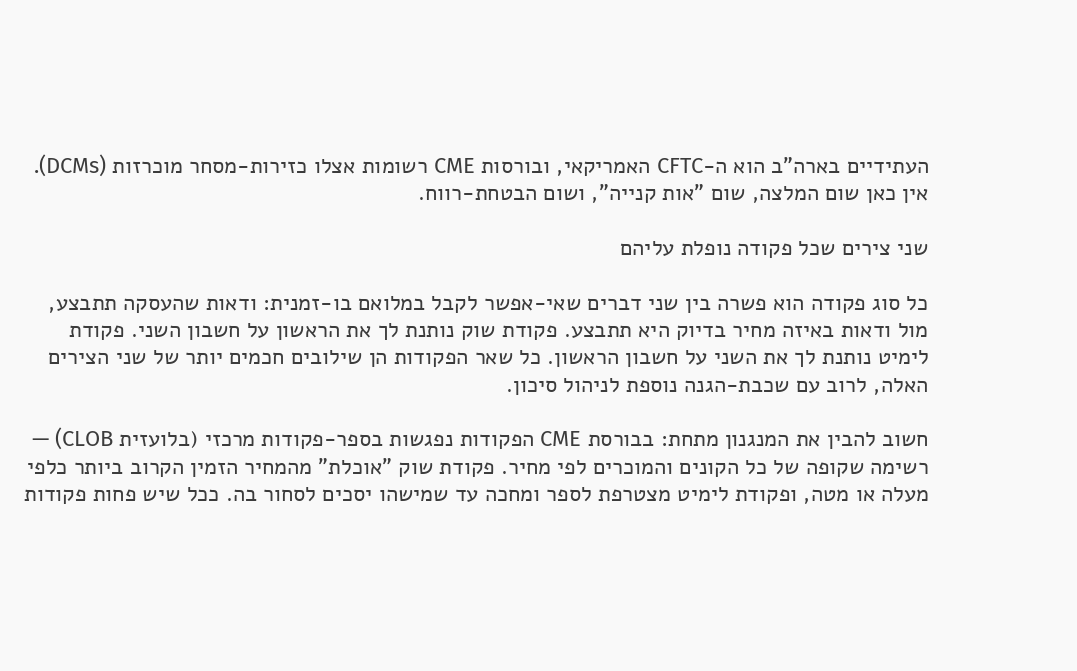העתידיים בארה"ב הוא ה-CFTC האמריקאי, ובורסות CME רשומות אצלו כזירות-מסחר מוכרזות (DCMs). אין כאן שום המלצה, שום "אות קנייה", ושום הבטחת-רווח.

שני צירים שכל פקודה נופלת עליהם

כל סוג פקודה הוא פשרה בין שני דברים שאי-אפשר לקבל במלואם בו-זמנית: ודאות שהעסקה תתבצע, מול ודאות באיזה מחיר בדיוק היא תתבצע. פקודת שוק נותנת לך את הראשון על חשבון השני. פקודת לימיט נותנת לך את השני על חשבון הראשון. כל שאר הפקודות הן שילובים חכמים יותר של שני הצירים האלה, לרוב עם שכבת-הגנה נוספת לניהול סיכון.

חשוב להבין את המנגנון מתחת: בבורסת CME הפקודות נפגשות בספר-פקודות מרכזי (בלועזית CLOB) — רשימה שקופה של כל הקונים והמוכרים לפי מחיר. פקודת שוק "אוכלת" מהמחיר הזמין הקרוב ביותר כלפי מעלה או מטה, ופקודת לימיט מצטרפת לספר ומחכה עד שמישהו יסכים לסחור בה. ככל שיש פחות פקודות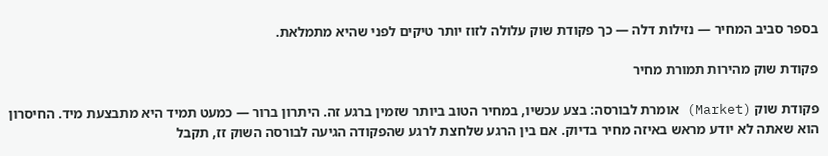בספר סביב המחיר — נזילות דלה — כך פקודת שוק עלולה לזוז יותר טיקים לפני שהיא מתמלאת.

פקודת שוק מהירות תמורת מחיר

פקודת שוק (Market) אומרת לבורסה: בצע עכשיו, במחיר הטוב ביותר שזמין ברגע זה. היתרון ברור — כמעט תמיד היא מתבצעת מיד. החיסרון הוא שאתה לא יודע מראש באיזה מחיר בדיוק. אם בין הרגע שלחצת לרגע שהפקודה הגיעה לבורסה השוק זז, תקבל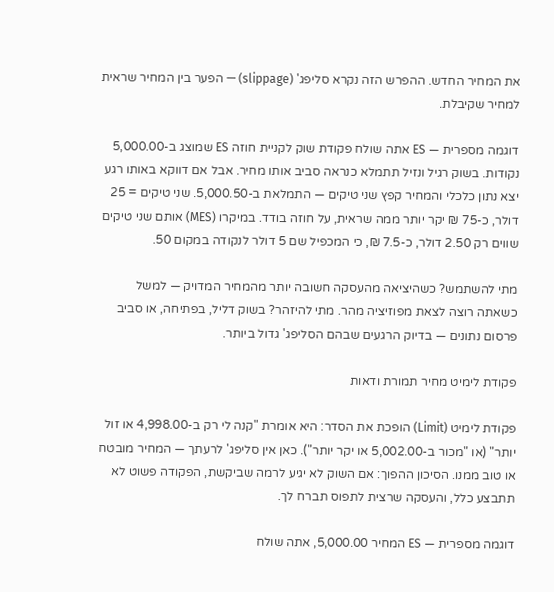את המחיר החדש. ההפרש הזה נקרא סליפג' (slippage) — הפער בין המחיר שראית למחיר שקיבלת.

דוגמה מספרית — ES אתה שולח פקודת שוק לקניית חוזה ES שמוצג ב-5,000.00 נקודות. בשוק רגיל ונזיל תתמלא כנראה סביב אותו מחיר. אבל אם דווקא באותו רגע יצא נתון כלכלי והמחיר קפץ שני טיקים — התמלאת ב-5,000.50. שני טיקים = 25 דולר, כ-75 ₪ יקר יותר ממה שראית, על חוזה בודד. במיקרו (MES) אותם שני טיקים שווים רק 2.50 דולר, כ-7.5 ₪, כי המכפיל שם 5 דולר לנקודה במקום 50.

מתי להשתמש? כשהיציאה מהעסקה חשובה יותר מהמחיר המדויק — למשל כשאתה רוצה לצאת מפוזיציה מהר. מתי להיזהר? בשוק דליל, בפתיחה, או סביב פרסום נתונים — בדיוק הרגעים שבהם הסליפג' גדול ביותר.

פקודת לימיט מחיר תמורת ודאות

פקודת לימיט (Limit) הופכת את הסדר: היא אומרת "קנה לי רק ב-4,998.00 או זול יותר" (או "מכור ב-5,002.00 או יקר יותר"). כאן אין סליפג' לרעתך — המחיר מובטח או טוב ממנו. הסיכון ההפוך: אם השוק לא יגיע לרמה שביקשת, הפקודה פשוט לא תתבצע כלל, והעסקה שרצית לתפוס תברח לך.

דוגמה מספרית — ES המחיר 5,000.00, אתה שולח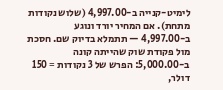לימיט-קנייה ב-4,997.00 (שלוש נקודות מתחת). אם המחיר יורד ונוגע ב-4,997.00 — תתמלא בדיוק שם. חסכת מול פקודת שוק שהייתה קונה ב-5,000.00: הפרש של 3 נקודות = 150 דולר,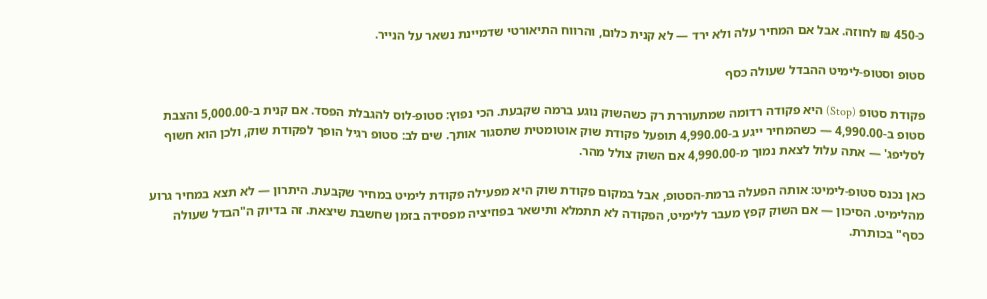כ-450 ₪ לחוזה. אבל אם המחיר עלה ולא ירד — לא קנית כלום, והרווח התיאורטי שדמיינת נשאר על הנייר.

סטופ וסטופ-לימיט ההבדל שעולה כסף

פקודת סטופ (Stop) היא פקודה רדומה שמתעוררת רק כשהשוק נוגע ברמה שקבעת. הכי נפוץ: סטופ-לוס להגבלת הפסד. אם קנית ב-5,000.00 והצבת סטופ ב-4,990.00 — כשהמחיר ייגע ב-4,990.00 תופעל פקודת שוק אוטומטית שתסגור אותך. שים לב: סטופ רגיל הופך לפקודת שוק, ולכן הוא חשוף לסליפג' — אתה עלול לצאת נמוך מ-4,990.00 אם השוק צולל מהר.

כאן נכנס סטופ-לימיט: אותה הפעלה ברמת-הסטופ, אבל במקום פקודת שוק היא מפעילה פקודת לימיט במחיר שקבעת. היתרון — לא תצא במחיר גרוע מהלימיט. הסיכון — אם השוק קפץ מעבר ללימיט, הפקודה לא תתמלא ותישאר בפוזיציה מפסידה בזמן שחשבת שיצאת. זה בדיוק ה"הבדל שעולה כסף" בכותרת.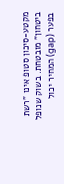מקטע-סיכון סטופ אינו "רשת ביטחון" מובטחת. בשוק שנופל בפער (gap) המחיר יכול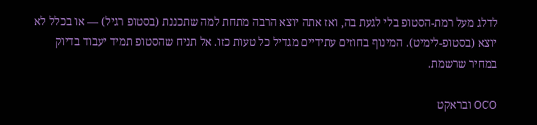לדלג מעל רמת-הסטופ בלי לגעת בה, ואז אתה יוצא הרבה מתחת למה שתכננת (בסטופ רגיל) — או בכלל לא יוצא (בסטופ-לימיט). המינוף בחוזים עתידיים מגדיל כל טעות כזו. אל תניח שהסטופ תמיד יעבוד בדיוק במחיר שרשמת.

OCO ובראקט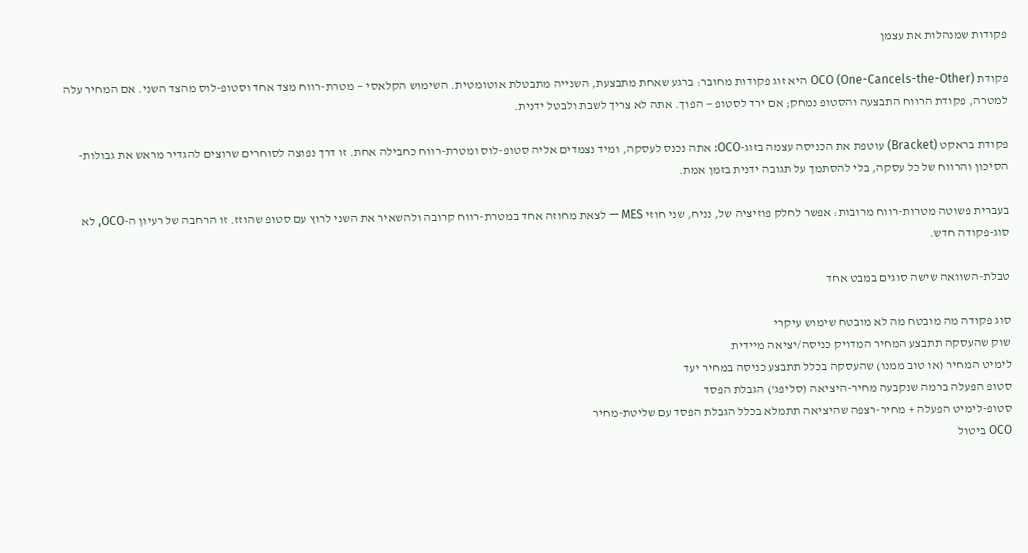פקודות שמנהלות את עצמן

פקודת OCO (One-Cancels-the-Other) היא זוג פקודות מחובר: ברגע שאחת מתבצעת, השנייה מתבטלת אוטומטית. השימוש הקלאסי — מטרת-רווח מצד אחד וסטופ-לוס מהצד השני. אם המחיר עלה למטרה, פקודת הרווח התבצעה והסטופ נמחק; אם ירד לסטופ — הפוך. אתה לא צריך לשבת ולבטל ידנית.

פקודת בראקט (Bracket) עוטפת את הכניסה עצמה בזוג-OCO: אתה נכנס לעסקה, ומיד נצמדים אליה סטופ-לוס ומטרת-רווח כחבילה אחת. זו דרך נפוצה לסוחרים שרוצים להגדיר מראש את גבולות-הסיכון והרווח של כל עסקה, בלי להסתמך על תגובה ידנית בזמן אמת.

בעברית פשוטה מטרות-רווח מרובות: אפשר לחלק פוזיציה של, נניח, שני חוזי MES — לצאת מחוזה אחד במטרת-רווח קרובה ולהשאיר את השני לרוץ עם סטופ שהוזז. זו הרחבה של רעיון ה-OCO, לא סוג-פקודה חדש.

טבלת-השוואה שישה סוגים במבט אחד

סוג פקודה מה מובטח מה לא מובטח שימוש עיקרי
שוק שהעסקה תתבצע המחיר המדויק כניסה/יציאה מיידית
לימיט המחיר (או טוב ממנו) שהעסקה בכלל תתבצע כניסה במחיר יעד
סטופ הפעלה ברמה שנקבעה מחיר-היציאה (סליפג') הגבלת הפסד
סטופ-לימיט הפעלה + מחיר-רצפה שהיציאה תתמלא בכלל הגבלת הפסד עם שליטת-מחיר
OCO ביטול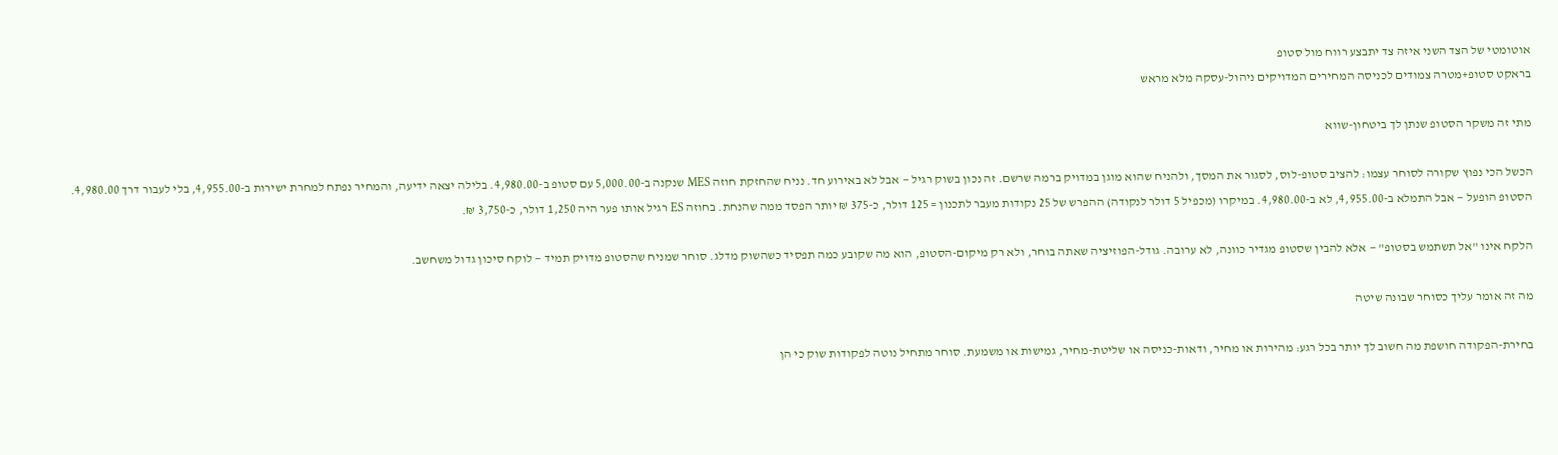אוטומטי של הצד השני איזה צד יתבצע רווח מול סטופ
בראקט סטופ+מטרה צמודים לכניסה המחירים המדויקים ניהול-עסקה מלא מראש

מתי זה משקר הסטופ שנתן לך ביטחון-שווא

הכשל הכי נפוץ שקורה לסוחר עצמו: להציב סטופ-לוס, לסגור את המסך, ולהניח שהוא מוגן במדויק ברמה שרשם. זה נכון בשוק רגיל — אבל לא באירוע חד. נניח שהחזקת חוזה MES שנקנה ב-5,000.00 עם סטופ ב-4,980.00. בלילה יצאה ידיעה, והמחיר נפתח למחרת ישירות ב-4,955.00, בלי לעבור דרך 4,980.00. הסטופ הופעל — אבל התמלא ב-4,955.00, לא ב-4,980.00. במיקרו (מכפיל 5 דולר לנקודה) ההפרש של 25 נקודות מעבר לתכנון = 125 דולר, כ-375 ₪ יותר הפסד ממה שהנחת. בחוזה ES רגיל אותו פער היה 1,250 דולר, כ-3,750 ₪.

הלקח אינו "אל תשתמש בסטופ" — אלא להבין שסטופ מגדיר כוונה, לא ערובה. גודל-הפוזיציה שאתה בוחר, ולא רק מיקום-הסטופ, הוא מה שקובע כמה תפסיד כשהשוק מדלג. סוחר שמניח שהסטופ מדויק תמיד — לוקח סיכון גדול משחשב.

מה זה אומר עליך כסוחר שבונה שיטה

בחירת-הפקודה חושפת מה חשוב לך יותר בכל רגע: מהירות או מחיר, ודאות-כניסה או שליטת-מחיר, גמישות או משמעת. סוחר מתחיל נוטה לפקודות שוק כי הן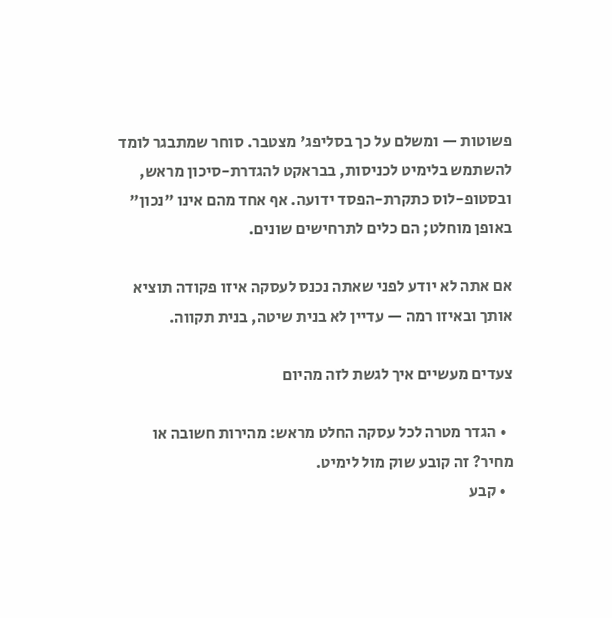פשוטות — ומשלם על כך בסליפג' מצטבר. סוחר שמתבגר לומד להשתמש בלימיט לכניסות, בבראקט להגדרת-סיכון מראש, ובסטופ-לוס כתקרת-הפסד ידועה. אף אחד מהם אינו "נכון" באופן מוחלט; הם כלים לתרחישים שונים.

אם אתה לא יודע לפני שאתה נכנס לעסקה איזו פקודה תוציא אותך ובאיזו רמה — עדיין לא בנית שיטה, בנית תקווה.

צעדים מעשיים איך לגשת לזה מהיום

  • הגדר מטרה לכל עסקה החלט מראש: מהירות חשובה או מחיר? זה קובע שוק מול לימיט.
  • קבע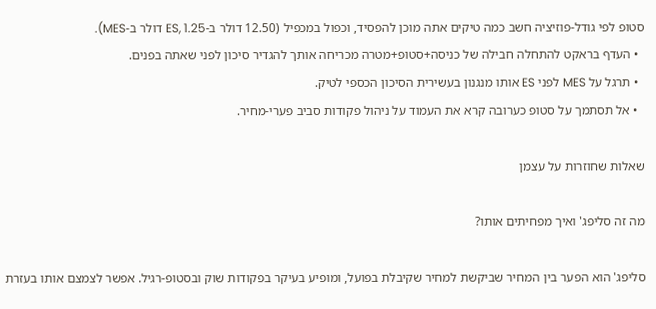סטופ לפי גודל-פוזיציה חשב כמה טיקים אתה מוכן להפסיד, וכפול במכפיל (12.50 דולר ב-ES, 1.25 דולר ב-MES).
  • העדף בראקט להתחלה חבילה של כניסה+סטופ+מטרה מכריחה אותך להגדיר סיכון לפני שאתה בפנים.
  • תרגל על MES לפני ES אותו מנגנון בעשירית הסיכון הכספי לטיק.
  • אל תסתמך על סטופ כערובה קרא את העמוד על ניהול פקודות סביב פערי-מחיר.

שאלות שחוזרות על עצמן

מה זה סליפג' ואיך מפחיתים אותו?

סליפג' הוא הפער בין המחיר שביקשת למחיר שקיבלת בפועל, ומופיע בעיקר בפקודות שוק ובסטופ-רגיל. אפשר לצמצם אותו בעזרת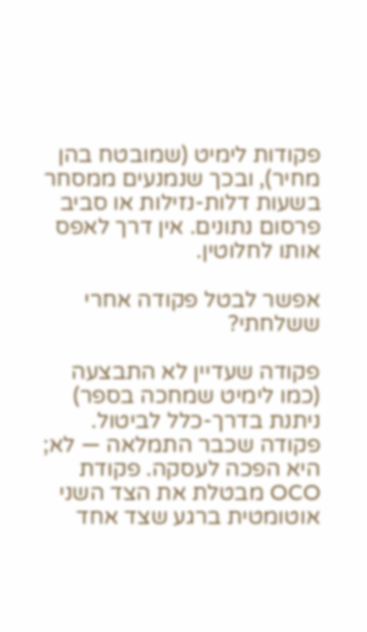פקודות לימיט (שמובטח בהן מחיר), ובכך שנמנעים ממסחר בשעות דלות-נזילות או סביב פרסום נתונים. אין דרך לאפס אותו לחלוטין.

אפשר לבטל פקודה אחרי ששלחתי?

פקודה שעדיין לא התבצעה (כמו לימיט שמחכה בספר) ניתנת בדרך-כלל לביטול. פקודה שכבר התמלאה — לא; היא הפכה לעסקה. פקודת OCO מבטלת את הצד השני אוטומטית ברגע שצד אחד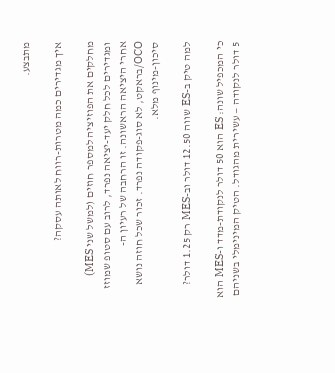מתבצע.

איך מגדירים כמה מטרות-רווח לאותה עסקה?

מחלקים את הפוזיציה למספר חוזים (למשל שני MES) ומגדירים לכל חלק יעד-יציאה נפרד, לרוב עם סטופ שמוזז אחרי היציאה הראשונה. זו הרחבה של רעיון ה-OCO/בראקט, לא סוג-פקודה נפרד. זכור שכל חוזה נושא סיכון-מינוף מלא.

למה טיק ב-ES שווה 12.50 דולר וב-MES רק 1.25 דולר?

כי המכפיל שונה: ES הוא 50 דולר לנקודת-מדד ו-MES הוא 5 דולר לנקודה — עשירית מהגודל. הטיק המינימלי בשניהם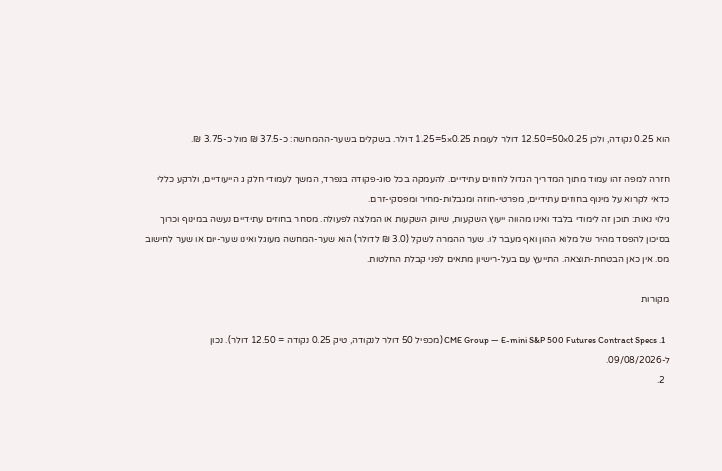הוא 0.25 נקודה, ולכן 0.25×50=12.50 דולר לעומת 0.25×5=1.25 דולר. בשקלים בשער-ההמחשה: כ-37.5 ₪ מול כ-3.75 ₪.

חזרה למפה זהו עמוד מתוך המדריך הגדול לחוזים עתידיים. להעמקה בכל סוג-פקודה בנפרד, המשך לעמודי חלק ג הייעודיים, ולרקע כללי כדאי לקרוא על מינוף בחוזים עתידיים, מפרטי-חוזה ומגבלות-מחיר ומפסקי-זרם.
גילוי נאות: תוכן זה לימודי בלבד ואינו מהווה ייעוץ השקעות, שיווק השקעות או המלצה לפעולה. מסחר בחוזים עתידיים נעשה במינוף וכרוך בסיכון להפסד מהיר של מלוא ההון ואף מעבר לו. שער ההמרה לשקל (3.0 ₪ לדולר) הוא שער-המחשה מעוגל ואינו שער-יום או שער לחישוב מס. אין כאן הבטחת-תוצאה. התייעץ עם בעל-רישיון מתאים לפני קבלת החלטות.

מקורות

  1. CME Group — E-mini S&P 500 Futures Contract Specs (מכפיל 50 דולר לנקודה, טיק 0.25 נקודה = 12.50 דולר). נכון ל-09/08/2026.
  2.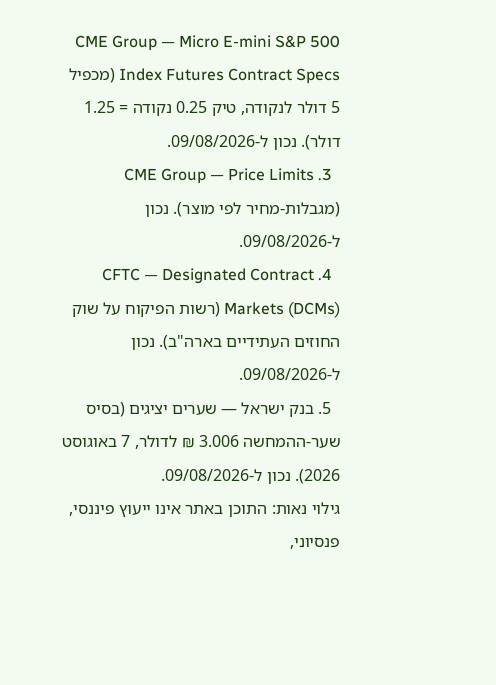CME Group — Micro E-mini S&P 500 Index Futures Contract Specs (מכפיל 5 דולר לנקודה, טיק 0.25 נקודה = 1.25 דולר). נכון ל-09/08/2026.
  3. CME Group — Price Limits (מגבלות-מחיר לפי מוצר). נכון ל-09/08/2026.
  4. CFTC — Designated Contract Markets (DCMs) (רשות הפיקוח על שוק החוזים העתידיים בארה"ב). נכון ל-09/08/2026.
  5. בנק ישראל — שערים יציגים (בסיס שער-ההמחשה 3.006 ₪ לדולר, 7 באוגוסט 2026). נכון ל-09/08/2026.
גילוי נאות: התוכן באתר אינו ייעוץ פיננסי, פנסיוני,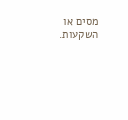מסים או השקעות.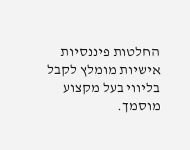החלטות פיננסיות אישיות מומלץ לקבל בליווי בעל מקצוע מוסמך.